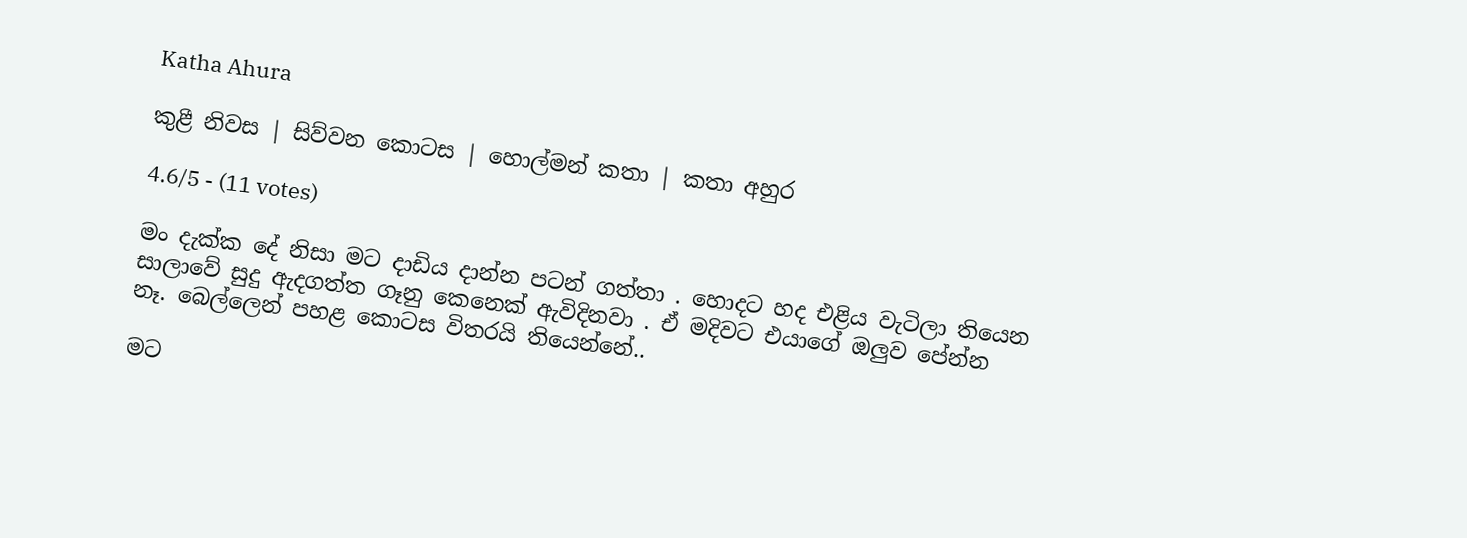Katha Ahura

කුළී නිවස | සිව්වන කොටස | හොල්මන් කතා | කතා අහුර

4.6/5 - (11 votes)

මං දැක්ක දේ නිසා මට දාඩිය දාන්න පටන් ගත්තා . හොදට හද එළිය වැටිලා තියෙන සාලාවේ සුදු ඇදගත්ත ගෑනු කෙනෙක් ඇවිදිනවා . ඒ මදිවට එයාගේ ඔලුව පේන්න නෑ. බෙල්ලෙන් පහළ කොටස විතරයි තියෙන්නේ..

මට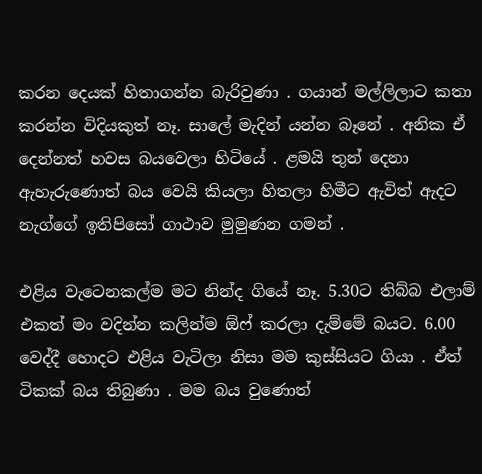කරන දෙයක් හිතාගන්න බැරිවුණා . ගයාන් මල්ලිලාට කතා කරන්න විදියකුත් නෑ. සාලේ මැදින් යන්න බෑනේ . අනික ඒ දෙන්නත් හවස බයවෙලා හිටියේ . ළමයි තුන් දෙනා ඇහැරුණොත් බය වෙයි කියලා හිතලා හිමීට ඇවිත් ඇදට නැග්ගේ ඉතිපිසෝ ගාථාව මුමුණන ගමන් .

එළිය වැටෙනකල්ම මට නින්ද ගියේ නෑ. 5.30ට තිබ්බ එලාම් එකත් මං වදින්න කලින්ම ඕෆ් කරලා දැම්මේ බයට. 6.00 වෙද්දී හොදට එළිය වැටිලා නිසා මම කුස්සියට ගියා . ඒත් ටිකක් බය තිබුණා . මම බය වුණොත්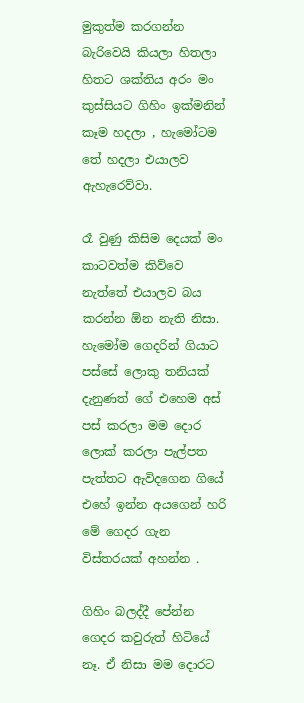මුකුත්ම කරගන්න බැරිවෙයි කියලා හිතලා හිතට ශක්තිය අරං මං කුස්සියට ගිහිං ඉක්මනින් කෑම හදලා , හැමෝටම තේ හදලා එයාලව ඇහැරෙව්වා.

රෑ වුණු කිසිම දෙයක් මං කාටවත්ම කිව්වෙ නැත්තේ එයාලව බය කරන්න ඕන නැති නිසා. හැමෝම ගෙදරින් ගියාට පස්සේ ලොකු තනියක් දැනුණත් ගේ එහෙම අස් පස් කරලා මම දොර ලොක් කරලා පැල්පත පැත්තට ඇවිදගෙන ගියේ එහේ ඉන්න අයගෙන් හරි මේ ගෙදර ගැන විස්තරයක් අහන්න .

ගිහිං බලද්දී පේන්න ගෙදර කවුරුත් හිටියේ නෑ. ඒ නිසා මම දොරට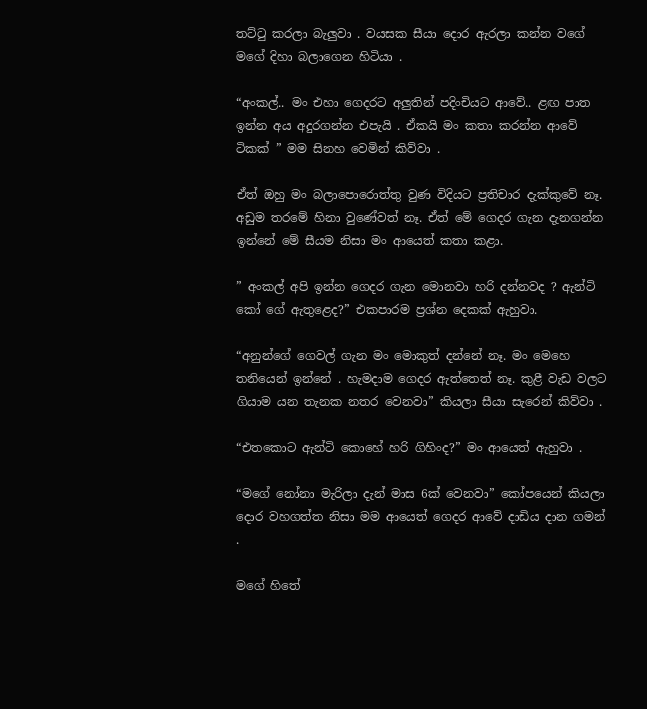තට්ටු කරලා බැලුවා . වයසක සීයා දොර ඇරලා කන්න වගේ මගේ දිහා බලාගෙන හිටියා .

“අංකල්.. මං එහා ගෙදරට අලුතින් පදිංචියට ආවේ.. ළඟ පාත ඉන්න අය අදුරගන්න එපැයි . ඒකයි මං කතා කරන්න ආවේ ටිකක් ” මම සිනහ වෙමින් කිව්වා .

ඒත් ඔහු මං බලාපොරොත්තු වුණ විදියට ප්‍රතිචාර දැක්කුවේ නෑ. අඩුම තරමේ හිනා වුණේවත් නෑ. ඒත් මේ ගෙදර ගැන දැනගන්න ඉන්නේ මේ සීයම නිසා මං ආයෙත් කතා කළා.

” අංකල් අපි ඉන්න ගෙදර ගැන මොනවා හරි දන්නවද ? ඇන්ටි කෝ ගේ ඇතුළෙද?” එකපාරම ප්‍රශ්න දෙකක් ඇහුවා.

“අනුන්ගේ ගෙවල් ගැන මං මොකුත් දන්නේ නෑ. මං මෙහෙ තනියෙන් ඉන්නේ . හැමදාම ගෙදර ඇත්තෙත් නෑ. කුළී වැඩ වලට ගියාම යන තැනක නතර වෙනවා” කියලා සීයා සැරෙන් කිව්වා .

“එතකොට ඇන්ටි කොහේ හරි ගිහිංද?” මං ආයෙත් ඇහුවා .

“මගේ නෝනා මැරිලා දැන් මාස 6ක් වෙනවා” කෝපයෙන් කියලා දොර වහගත්ත නිසා මම ආයෙත් ගෙදර ආවේ දාඩිය දාන ගමන් .

මගේ හිතේ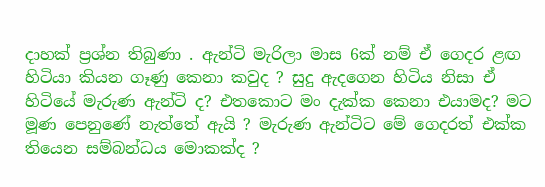දාහක් ප්‍රශ්න තිබුණා . ඇන්ටි මැරිලා මාස 6ක් නම් ඒ ගෙදර ළඟ හිටියා කියන ගෑණු කෙනා කවුද ? සුදු ඇදගෙන හිටිය නිසා ඒ හිටියේ මැරුණ ඇන්ටි ද? එතකොට මං දැක්ක කෙනා එයාමද? මට මූණ පෙනුණේ නැත්තේ ඇයි ? මැරුණ ඇන්ටිට මේ ගෙදරත් එක්ක තියෙන සම්බන්ධය මොකක්ද ?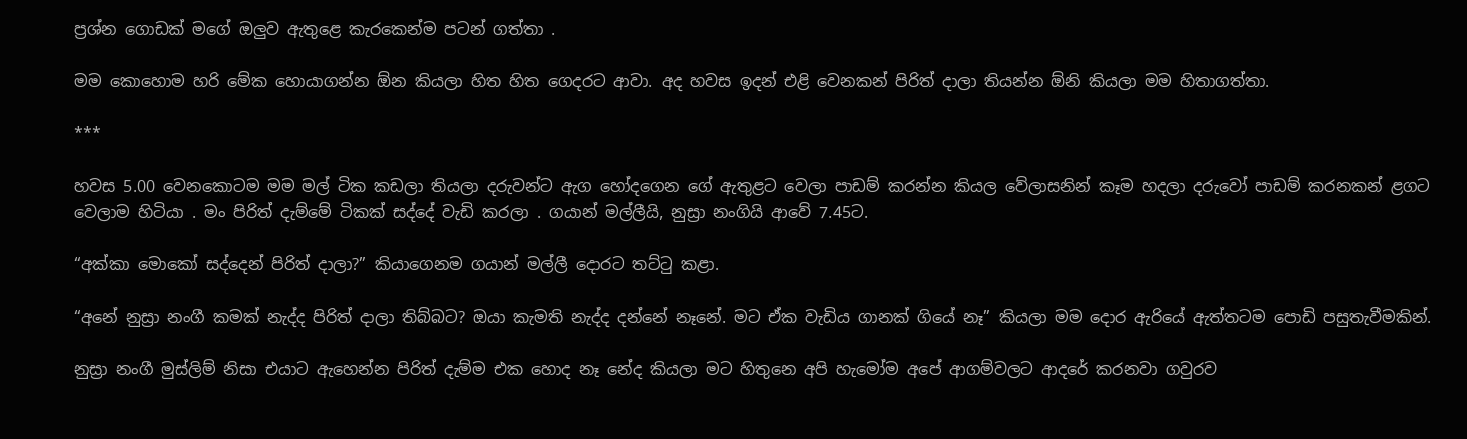ප්‍රශ්න ගොඩක් මගේ ඔලුව ඇතුළෙ කැරකෙන්ම පටන් ගත්තා .

මම කොහොම හරි මේක හොයාගන්න ඕන කියලා හිත හිත ගෙදරට ආවා. අද හවස ඉදන් එළි වෙනකන් පිරිත් දාලා තියන්න ඕනි කියලා මම හිතාගත්තා.

***

හවස 5.00 වෙනකොටම මම මල් ටික කඩලා තියලා දරුවන්ට ඇග හෝදගෙන ගේ ඇතුළට වෙලා පාඩම් කරන්න කියල වේලාසනින් කෑම හදලා දරුවෝ පාඩම් කරනකන් ළගට වෙලාම හිටියා . මං පිරිත් දැම්මේ ටිකක් සද්දේ වැඩි කරලා . ගයාන් මල්ලීයි, නුස්‍රා නංගියි ආවේ 7.45ට.

“අක්කා මොකෝ සද්දෙන් පිරිත් දාලා?” කියාගෙනම ගයාන් මල්ලී දොරට තට්ටු කළා.

“අනේ නුස්‍රා නංගී කමක් නැද්ද පිරිත් දාලා තිබ්බට? ඔයා කැමති නැද්ද දන්නේ නෑනේ. මට ඒක වැඩිය ගානක් ගියේ නෑ” කියලා මම දොර ඇරියේ ඇත්තටම පොඩි පසුතැවීමකින්.

නුස්‍රා නංගී මුස්ලිම් නිසා එයාට ඇහෙන්න පිරිත් දැම්ම එක හොද නෑ නේද කියලා මට හිතුනෙ අපි හැමෝම අපේ ආගම්වලට ආදරේ කරනවා ගවුරව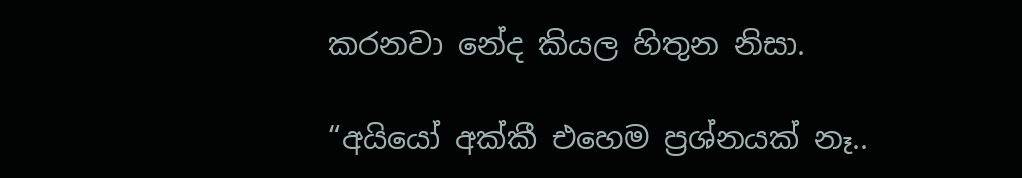කරනවා නේද කියල හිතුන නිසා.

“අයියෝ අක්කී එහෙම ප්‍රශ්නයක් නෑ..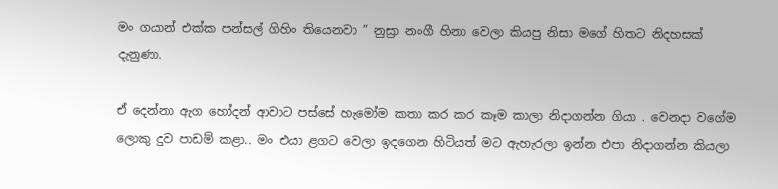මං ගයාන් එක්ක පන්සල් ගිහිං තියෙනවා ” නුස්‍රා නංගී හිනා වෙලා කියපු නිසා මගේ හිතට නිදහසක් දැනුණා.

ඒ දෙන්නා ඇග හෝදන් ආවාට පස්සේ හැමෝම කතා කර කර කෑම කාලා නිදාගන්න ගියා . වෙනදා වගේම ලොකු දුව පාඩම් කළා.. මං එයා ළගට වෙලා ඉදගෙන හිටියත් මට ඇහැරලා ඉන්න එපා නිදාගන්න කියලා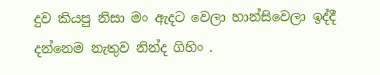දුව කියපු නිසා මං ඇදට වෙලා හාන්සිවෙලා ඉද්දී දන්නෙම නැතුව නින්ද ගිහිං .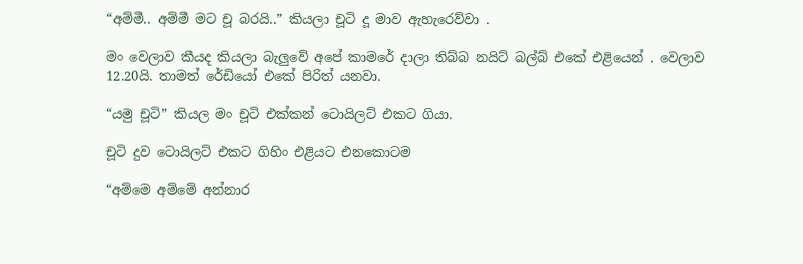“අම්මී.. අම්මී මට චූ බරයි..” කියලා චූටි දූ මාව ඇහැරෙව්වා .

මං වෙලාව කීයද කියලා බැලුවේ අපේ කාමරේ දාලා තිබ්බ නයිට් බල්බ් එකේ එළියෙන් . වෙලාව 12.20යි. තාමත් රේඩියෝ එකේ පිරිත් යනවා.

“යමු චූටි” කියල මං චූටි එක්කන් ටොයිලට් එකට ගියා.

චූටි දුව ටොයිලට් එකට ගිහිං එළියට එනකොටම

“අම්මෙ අම්මේ අන්නාර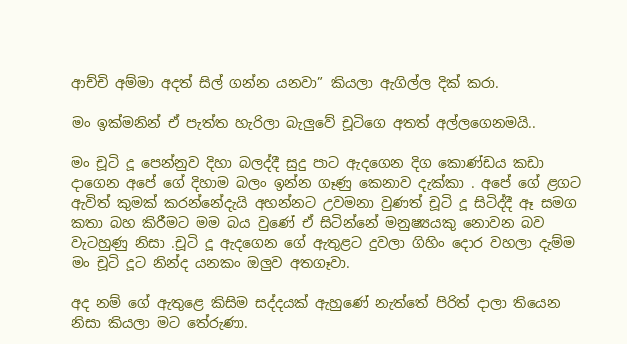ආච්චි අම්මා අදත් සිල් ගන්න යනවා” කියලා ඇගිල්ල දික් කරා.

මං ඉක්මනින් ඒ පැත්ත හැරිලා බැලුවේ චූටිගෙ අතත් අල්ලගෙනමයි..

මං චූටි දූ පෙන්නුව දිහා බලද්දී සුදු පාට ඇදගෙන දිග කොණ්ඩය කඩා දාගෙන අපේ ගේ දිහාම බලං ඉන්න ගෑණු කෙනාව දැක්කා . අපේ ගේ ළගට ඇවිත් කුමක් කරන්නේදැයි අහන්නට උවමනා වුණත් චූටි දූ සිටිද්දී ඈ සමග කතා බහ කිරීමට මම බය වුණේ ඒ සිටින්නේ මනුෂ්‍යයකු නොවන බව වැටහුණු නිසා .චූටි දූ ඇදගෙන ගේ ඇතුළට දුවලා ගිහිං දොර වහලා දැම්ම මං චූටි දූට නින්ද යනකං ඔලුව අතගෑවා.

අද නම් ගේ ඇතුළෙ කිසිම සද්දයක් ඇහුණේ නැත්තේ පිරිත් දාලා තියෙන නිසා කියලා මට තේරුණා.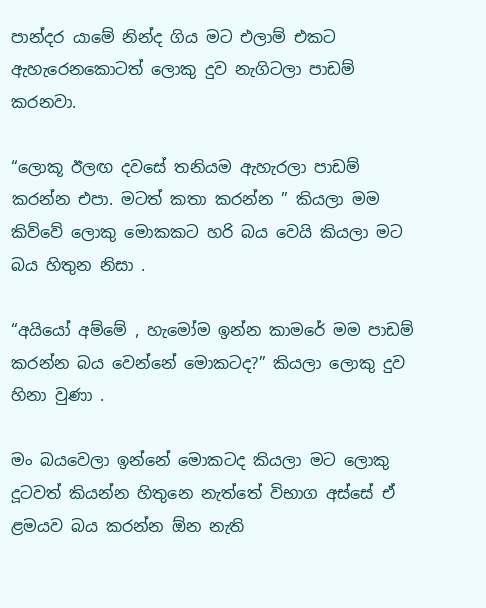පාන්දර යාමේ නින්ද ගිය මට එලාම් එකට ඇහැරෙනකොටත් ලොකු දුව නැගිටලා පාඩම් කරනවා.

“ලොකූ ඊලඟ දවසේ තනියම ඇහැරලා පාඩම් කරන්න එපා. මටත් කතා කරන්න ” කියලා මම කිව්වේ ලොකු මොකකට හරි බය වෙයි කියලා මට බය හිතුන නිසා .

“අයියෝ අම්මේ , හැමෝම ඉන්න කාමරේ මම පාඩම් කරන්න බය වෙන්නේ මොකටද?” කියලා ලොකු දුව හිනා වුණා .

මං බයවෙලා ඉන්නේ මොකටද කියලා මට ලොකු දූටවත් කියන්න හිතුනෙ නැත්තේ විභාග අස්සේ ඒ ළමයව බය කරන්න ඕන නැති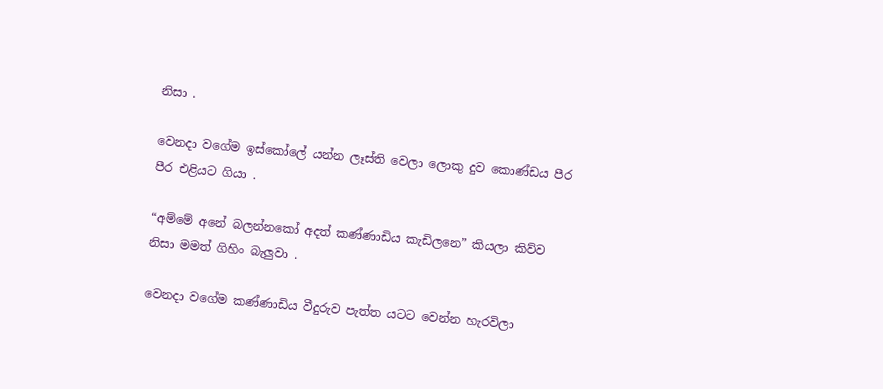නිසා .

වෙනදා වගේම ඉස්කෝලේ යන්න ලෑස්ති වෙලා ලොකු දුව කොණ්ඩය පීර පීර එළියට ගියා .

“අම්මේ අනේ බලන්නකෝ අදත් කණ්ණාඩිය කැඩිලනෙ” කියලා කිව්ව නිසා මමත් ගිහිං බැලුවා .

වෙනදා වගේම කණ්ණාඩිය වීදුරුව පැත්ත යටට වෙන්න හැරවිලා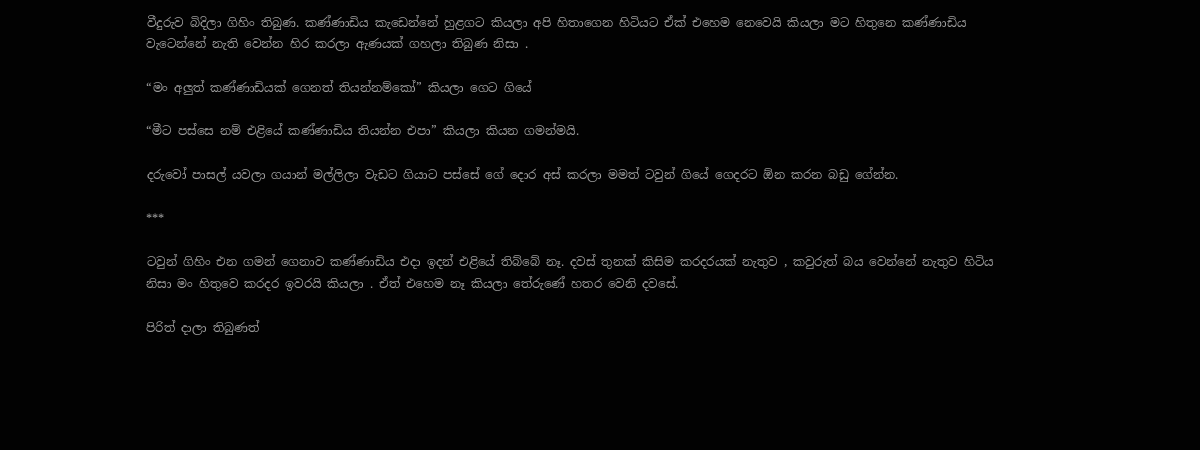වීදුරුව බිදිලා ගිහිං තිබුණ. කණ්ණාඩිය කැඩෙන්නේ හුළගට කියලා අපි හිතාගෙන හිටියට ඒක් එහෙම නෙවෙයි කියලා මට හිතුනෙ කණ්ණාඩිය වැටෙන්නේ නැති වෙන්න හිර කරලා ඇණයක් ගහලා තිබුණ නිසා .

“මං අලුත් කණ්ණාඩියක් ගෙනත් තියන්නම්කෝ” කියලා ගෙට ගියේ

“මීට පස්සෙ නම් එළියේ කණ්ණාඩිය තියන්න එපා” කියලා කියන ගමන්මයි.

දරුවෝ පාසල් යවලා ගයාන් මල්ලිලා වැඩට ගියාට පස්සේ ගේ දොර අස් කරලා මමත් ටවුන් ගියේ ගෙදරට ඕන කරන බඩු ගේන්න.

***

ටවුන් ගිහිං එන ගමන් ගෙනාව කණ්ණාඩිය එදා ඉදන් එළියේ තිබ්බේ නෑ. දවස් තුනක් කිසිම කරදරයක් නැතුව , කවුරුත් බය වෙන්නේ නැතුව හිටිය නිසා මං හිතුවෙ කරදර ඉවරයි කියලා . ඒත් එහෙම නෑ කියලා තේරුණේ හතර වෙනි දවසේ.

පිරිත් දාලා තිබුණත්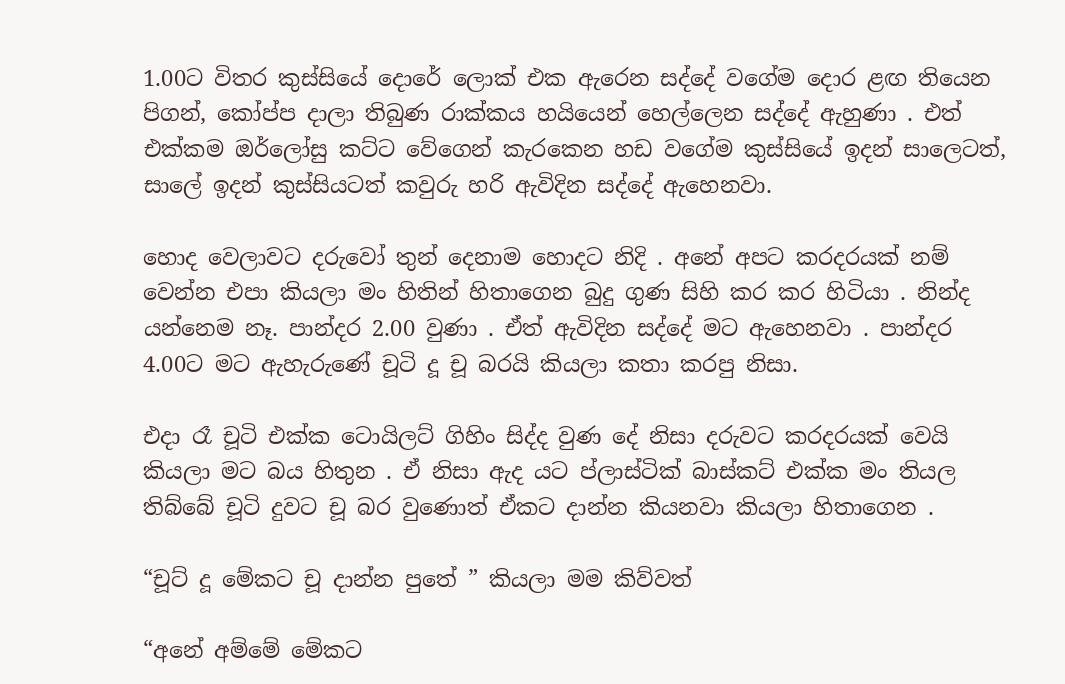1.00ට විතර කුස්සියේ දොරේ ලොක් එක ඇරෙන සද්දේ වගේම දොර ළඟ තියෙන පිගන්, කෝප්ප දාලා තිබුණ රාක්කය හයියෙන් හෙල්ලෙන සද්දේ ඇහුණා . එත් එක්කම ඔර්ලෝසු කට්ට වේගෙන් කැරකෙන හඩ වගේම කුස්සියේ ඉදන් සාලෙටත්, සාලේ ඉදන් කුස්සියටත් කවුරු හරි ඇවිදින සද්දේ ඇහෙනවා.

හොද වෙලාවට දරුවෝ තුන් දෙනාම හොදට නිදි . අනේ අපට කරදරයක් නම් වෙන්න එපා කියලා මං හිතින් හිතාගෙන බුදු ගුණ සිහි කර කර හිටියා . නින්ද යන්නෙම නෑ. පාන්දර 2.00 වුණා . ඒත් ඇවිදින සද්දේ මට ඇහෙනවා . පාන්දර 4.00ට මට ඇහැරුණේ චූටි දූ චූ බරයි කියලා කතා කරපු නිසා.

එදා රෑ චූටි එක්ක ටොයිලට් ගිහිං සිද්ද වුණ දේ නිසා දරුවට කරදරයක් වෙයි කියලා මට බය හිතුන . ඒ නිසා ඇද යට ප්ලාස්ටික් බාස්කට් එක්ක මං තියල තිබ්බේ චූටි දුවට චූ බර වුණොත් ඒකට දාන්න කියනවා කියලා හිතාගෙන .

“චූට් දූ මේකට චූ දාන්න පුතේ ” කියලා මම කිව්වත්

“අනේ අම්මේ මේකට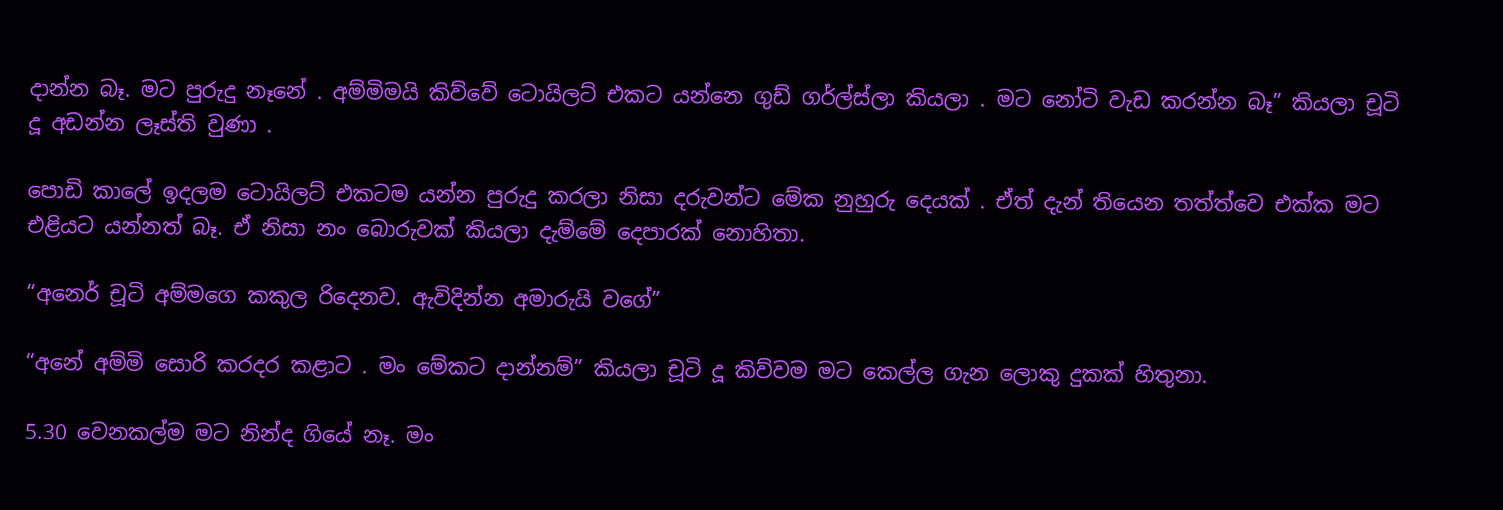දාන්න බෑ. මට පුරුදු නෑනේ . අම්මිමයි කිව්වේ ටොයිලට් එකට යන්නෙ ගුඩ් ගර්ල්ස්ලා කියලා . මට නෝටි වැඩ කරන්න බෑ” කියලා චූටි දූ අඩන්න ලෑස්ති වුණා .

පොඩි කාලේ ඉදලම ටොයිලට් එකටම යන්න පුරුදු කරලා නිසා දරුවන්ට මේක නුහුරු දෙයක් . ඒත් දැන් තියෙන තත්ත්වෙ එක්ක මට එළියට යන්නත් බෑ. ඒ නිසා නං බොරුවක් කියලා දැම්මේ දෙපාරක් නොහිතා.

“අනෙර් චූටි අම්මගෙ කකුල රිදෙනව. ඇවිදින්න අමාරුයි වගේ”

“අනේ අම්මි සොරි කරදර කළාට . මං මේකට දාන්නම්” කියලා චූටි දූ කිව්වම මට කෙල්ල ගැන ලොකු දුකක් හිතුනා.

5.30 වෙනකල්ම මට නින්ද ගියේ නෑ. මං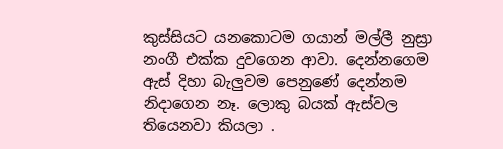කුස්සියට යනකොටම ගයාන් මල්ලී නුස්‍රා නංගී එක්ක දුවගෙන ආවා. දෙන්නගෙම ඇස් දිහා බැලුවම පෙනුණේ දෙන්නම නිදාගෙන නෑ. ලොකු බයක් ඇස්වල තියෙනවා කියලා .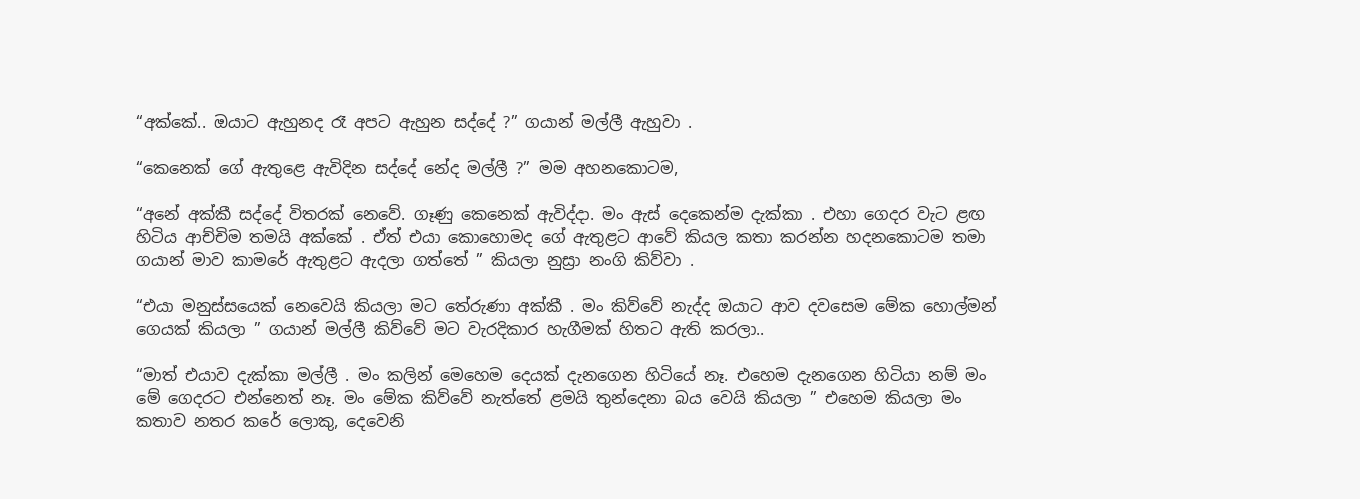“අක්කේ.. ඔයාට ඇහුනද රෑ අපට ඇහුන සද්දේ ?” ගයාන් මල්ලී ඇහුවා .

“කෙනෙක් ගේ ඇතුළෙ ඇවිදින සද්දේ නේද මල්ලී ?” මම අහනකොටම,

“අනේ අක්කී සද්දේ විතරක් නෙවේ. ගෑණු කෙනෙක් ඇවිද්දා. මං ඇස් දෙකෙන්ම දැක්කා . එහා ගෙදර වැට ළඟ හිටිය ආච්චිම තමයි අක්කේ . ඒත් එයා කොහොමද ගේ ඇතුළට ආවේ කියල කතා කරන්න හදනකොටම තමා ගයාන් මාව කාමරේ ඇතුළට ඇදලා ගත්තේ ” කියලා නුස්‍රා නංගි කිව්වා .

“එයා මනුස්සයෙක් නෙවෙයි කියලා මට තේරුණා අක්කී . මං කිව්වේ නැද්ද ඔයාට ආව දවසෙම මේක හොල්මන් ගෙයක් කියලා ” ගයාන් මල්ලී කිව්වේ මට වැරදිකාර හැගීමක් හිතට ඇති කරලා..

“මාත් එයාව දැක්කා මල්ලී . මං කලින් මෙහෙම දෙයක් දැනගෙන හිටියේ නෑ. එහෙම දැනගෙන හිටියා නම් මං මේ ගෙදරට එන්නෙත් නෑ. මං මේක කිව්වේ නැත්තේ ළමයි තුන්දෙනා බය වෙයි කියලා ” එහෙම කියලා මං කතාව නතර කරේ ලොකු, දෙවෙනි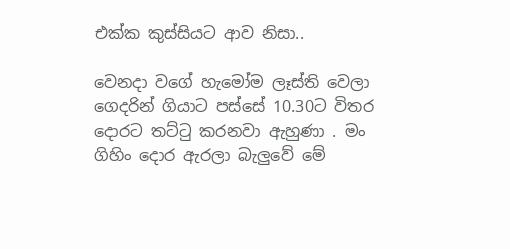එක්ක කුස්සියට ආව නිසා..

වෙනදා වගේ හැමෝම ලෑස්ති වෙලා ගෙදරින් ගියාට පස්සේ 10.30ට විතර දොරට තට්ටු කරනවා ඇහුණා . මං ගිහිං දොර ඇරලා බැලුවේ මේ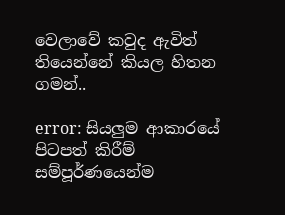වෙලාවේ කවුද ඇවිත් තියෙන්නේ කියල හිතන ගමන්..

error: සියලුම ආකාරයේ පිටපත් කිරීම් සම්පූර්ණයෙන්ම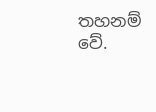තහනම් වේ.